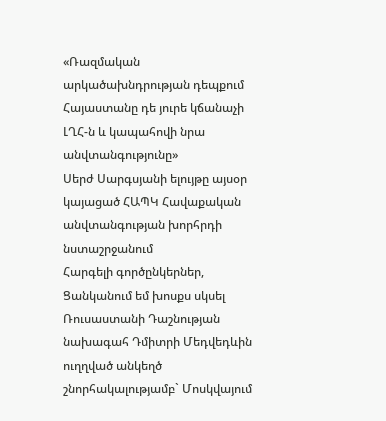«Ռազմական արկածախնդրության դեպքում Հայաստանը դե յուրե կճանաչի ԼՂՀ-ն և կապահովի նրա անվտանգությունը»
Սերժ Սարգսյանի ելույթը այսօր կայացած ՀԱՊԿ Հավաքական անվտանգության խորհրդի նստաշրջանում
Հարգելի գործընկերներ, Ցանկանում եմ խոսքս սկսել Ռուսաստանի Դաշնության նախագահ Դմիտրի Մեդվեդևին ուղղված անկեղծ շնորհակալությամբ` Մոսկվայում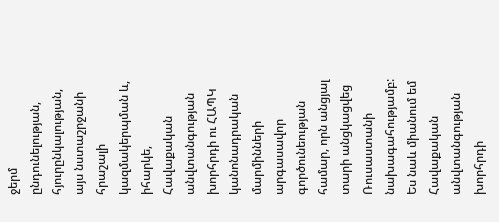ջերմ ընդունելության, հյուրընկալության, այս նստաշրջանի հրաշալի կազմակերպման և, իհարկե, Հավաքական անվտանգության խորհրդի ու ՀԱՊԿ կանոնադրական մարմինների արգասավոր գործունեության համար, որն անցյալ տարի անցկացվեց Ռուսաստանի նախագահությամբ:
Ես նաև միանում եմ Հավաքական անվտանգության խորհրդի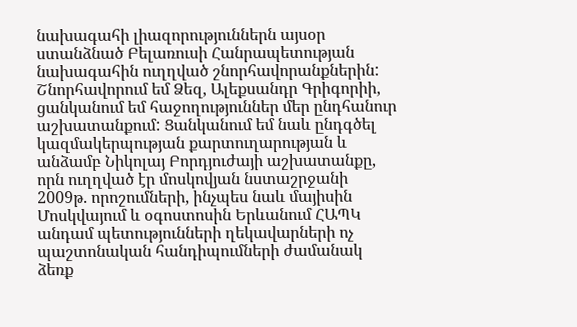նախագահի լիազորություններն այսօր ստանձնած Բելառուսի Հանրապետության նախագահին ուղղված շնորհավորանքներին: Շնորհավորում եմ Ձեզ, Ալեքսանդր Գրիգորիի, ցանկանում եմ հաջողություններ մեր ընդհանուր աշխատանքում: Ցանկանում եմ նաև ընդգծել կազմակերպության քարտուղարության և անձամբ Նիկոլայ Բորդյուժայի աշխատանքը, որն ուղղված էր մոսկովյան նստաշրջանի 2009թ. որոշումների, ինչպես նաև մայիսին Մոսկվայում և օգոստոսին Երևանում ՀԱՊԿ անդամ պետությունների ղեկավարների ոչ պաշտոնական հանդիպումների ժամանակ ձեռք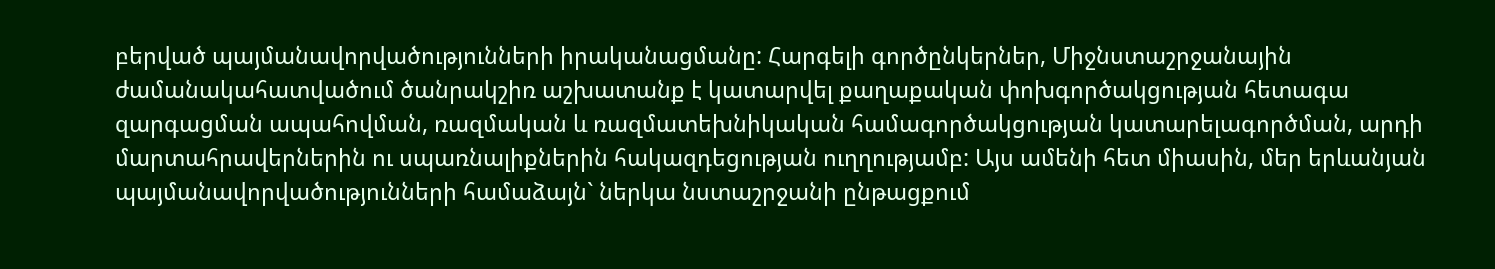բերված պայմանավորվածությունների իրականացմանը: Հարգելի գործընկերներ, Միջնստաշրջանային ժամանակահատվածում ծանրակշիռ աշխատանք է կատարվել քաղաքական փոխգործակցության հետագա զարգացման ապահովման, ռազմական և ռազմատեխնիկական համագործակցության կատարելագործման, արդի մարտահրավերներին ու սպառնալիքներին հակազդեցության ուղղությամբ: Այս ամենի հետ միասին, մեր երևանյան պայմանավորվածությունների համաձայն` ներկա նստաշրջանի ընթացքում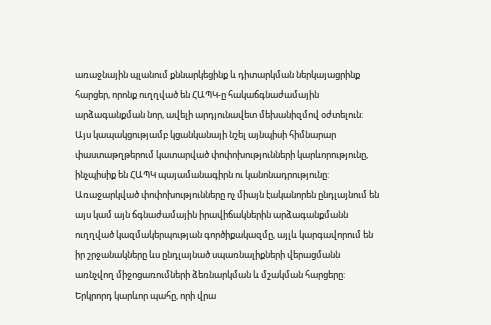առաջնային պլանում քննարկեցինք և դիտարկման ներկայացրինք հարցեր, որոնք ուղղված են ՀԱՊԿ-ը հակաճգնաժամային արձագանքման նոր, ավելի արդյունավետ մեխանիզմով օժտելուն: Այս կապակցությամբ կցանկանայի նշել այնպիսի հիմնարար փաստաթղթերում կատարված փոփոխությունների կարևորությունը, ինչպիսիք են ՀԱՊԿ պայամանագիրն ու կանոնադրությունը: Առաջարկված փոփոխությունները ոչ միայն էականորեն ընդլայնում են այս կամ այն ճգնաժամային իրավիճակներին արձագանքմանն ուղղված կազմակերպության գործիքակազմը, այլև կարգավորում են իր շրջանակները ևս ընդլայնած սպառնալիքների վերացմանն առնչվող միջոցառումների ձեռնարկման և մշակման հարցերը: Երկրորդ կարևոր պահը, որի վրա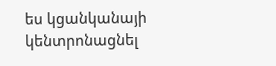ես կցանկանայի կենտրոնացնել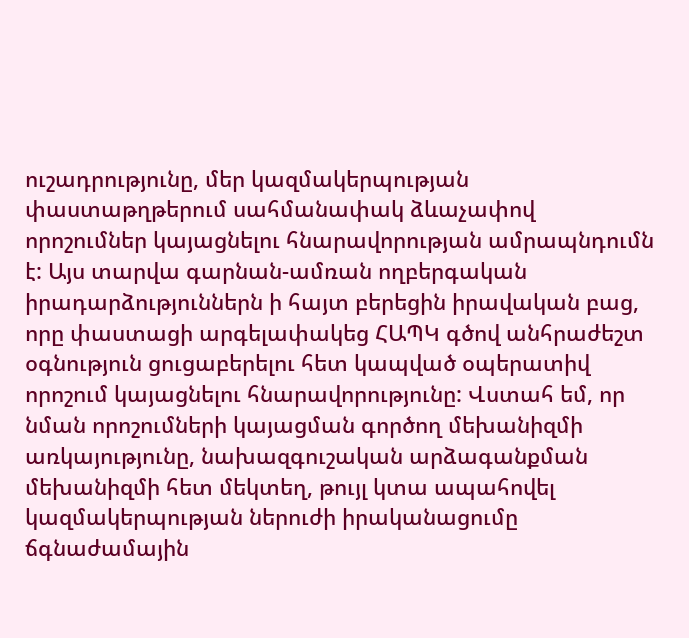ուշադրությունը, մեր կազմակերպության փաստաթղթերում սահմանափակ ձևաչափով որոշումներ կայացնելու հնարավորության ամրապնդումն է: Այս տարվա գարնան-ամռան ողբերգական իրադարձություններն ի հայտ բերեցին իրավական բաց, որը փաստացի արգելափակեց ՀԱՊԿ գծով անհրաժեշտ օգնություն ցուցաբերելու հետ կապված օպերատիվ որոշում կայացնելու հնարավորությունը: Վստահ եմ, որ նման որոշումների կայացման գործող մեխանիզմի առկայությունը, նախազգուշական արձագանքման մեխանիզմի հետ մեկտեղ, թույլ կտա ապահովել կազմակերպության ներուժի իրականացումը ճգնաժամային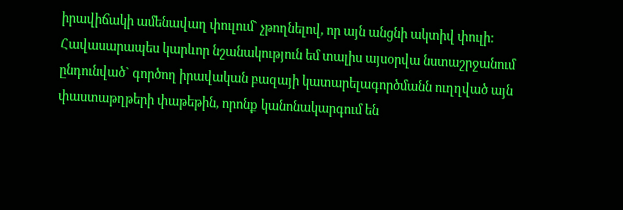իրավիճակի ամենավաղ փուլում` չթողնելով, որ այն անցնի ակտիվ փուլի: Հավասարապես կարևոր նշանակություն եմ տալիս այսօրվա նստաշրջանում ընդունված` գործող իրավական բազայի կատարելագործմանն ուղղված այն փաստաթղթերի փաթեթին, որոնք կանոնակարգում են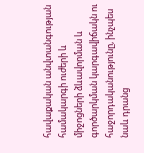հավաքական անվտանգության համակարգի ուժերի և միջոցների ձևավորման և գործարկման կարգավիճակն ու հաջորդականությունը, ինչպես նաև դրանց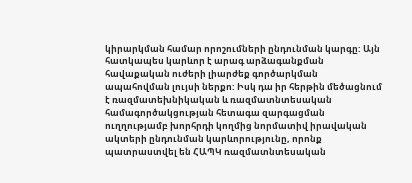կիրարկման համար որոշումների ընդունման կարգը: Այն հատկապես կարևոր է արագ արձագանքման հավաքական ուժերի լիարժեք գործարկման ապահովման լույսի ներքո: Իսկ դա իր հերթին մեծացնում է ռազմատեխնիկական և ռազմատնտեսական համագործակցության հետագա զարգացման ուղղությամբ խորհրդի կողմից նորմատիվ իրավական ակտերի ընդունման կարևորությունը, որոնք պատրաստվել են ՀԱՊԿ ռազմատնտեսական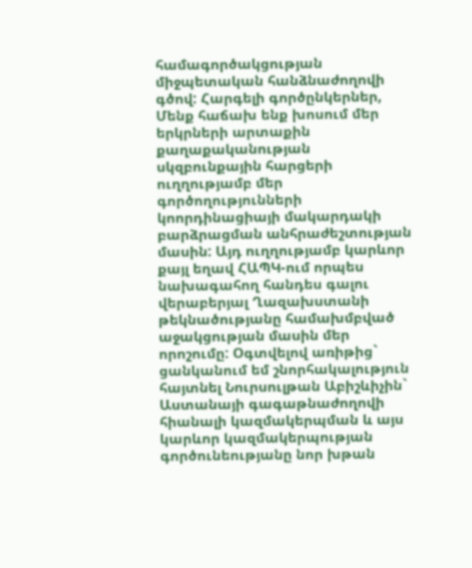համագործակցության միջպետական հանձնաժողովի գծով: Հարգելի գործընկերներ, Մենք հաճախ ենք խոսում մեր երկրների արտաքին քաղաքականության սկզբունքային հարցերի ուղղությամբ մեր գործողությունների կոորդինացիայի մակարդակի բարձրացման անհրաժեշտության մասին: Այդ ուղղությամբ կարևոր քայլ եղավ ՀԱՊԿ-ում որպես նախագահող հանդես գալու վերաբերյալ Ղազախստանի թեկնածությանը համախմբված աջակցության մասին մեր որոշումը: Օգտվելով առիթից` ցանկանում եմ շնորհակալություն հայտնել Նուրսուլթան Աբիշևիչին` Աստանայի գագաթնաժողովի հիանալի կազմակերպման և այս կարևոր կազմակերպության գործունեությանը նոր խթան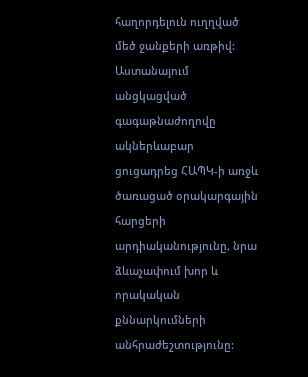հաղորդելուն ուղղված մեծ ջանքերի առթիվ: Աստանայում անցկացված գագաթնաժողովը ակներևաբար ցուցադրեց ՀԱՊԿ-ի առջև ծառացած օրակարգային հարցերի արդիականությունը, նրա ձևաչափում խոր և որակական քննարկումների անհրաժեշտությունը: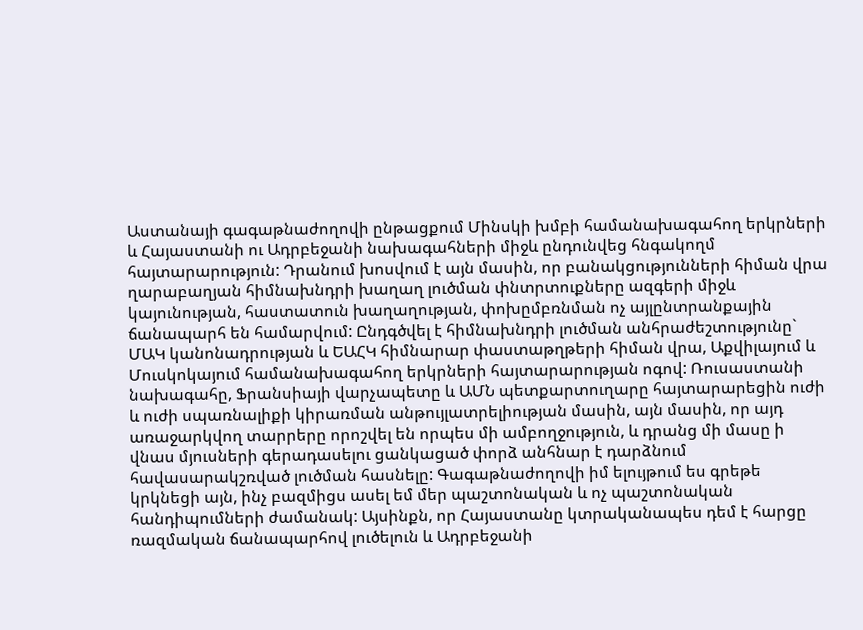Աստանայի գագաթնաժողովի ընթացքում Մինսկի խմբի համանախագահող երկրների և Հայաստանի ու Ադրբեջանի նախագահների միջև ընդունվեց հնգակողմ հայտարարություն: Դրանում խոսվում է այն մասին, որ բանակցությունների հիման վրա ղարաբաղյան հիմնախնդրի խաղաղ լուծման փնտրտուքները ազգերի միջև կայունության, հաստատուն խաղաղության, փոխըմբռնման ոչ այլընտրանքային ճանապարհ են համարվում: Ընդգծվել է հիմնախնդրի լուծման անհրաժեշտությունը` ՄԱԿ կանոնադրության և ԵԱՀԿ հիմնարար փաստաթղթերի հիման վրա, Աքվիլայում և Մուսկոկայում համանախագահող երկրների հայտարարության ոգով: Ռուսաստանի նախագահը, Ֆրանսիայի վարչապետը և ԱՄՆ պետքարտուղարը հայտարարեցին ուժի և ուժի սպառնալիքի կիրառման անթույլատրելիության մասին, այն մասին, որ այդ առաջարկվող տարրերը որոշվել են որպես մի ամբողջություն, և դրանց մի մասը ի վնաս մյուսների գերադասելու ցանկացած փորձ անհնար է դարձնում հավասարակշռված լուծման հասնելը: Գագաթնաժողովի իմ ելույթում ես գրեթե կրկնեցի այն, ինչ բազմիցս ասել եմ մեր պաշտոնական և ոչ պաշտոնական հանդիպումների ժամանակ: Այսինքն, որ Հայաստանը կտրականապես դեմ է հարցը ռազմական ճանապարհով լուծելուն և Ադրբեջանի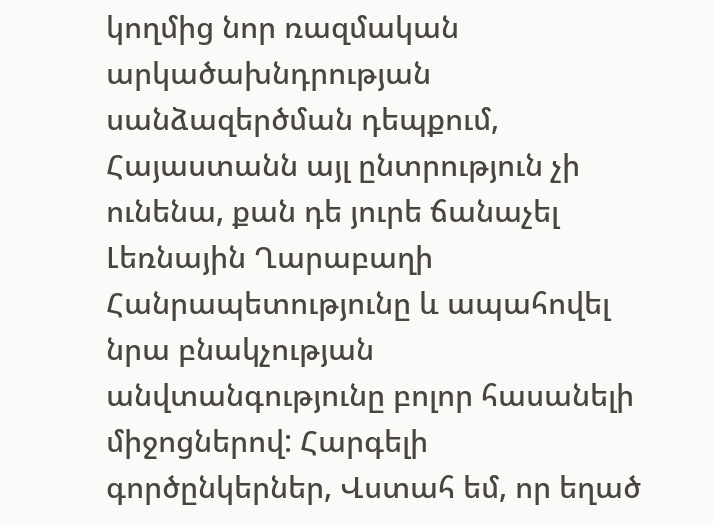կողմից նոր ռազմական արկածախնդրության սանձազերծման դեպքում, Հայաստանն այլ ընտրություն չի ունենա, քան դե յուրե ճանաչել Լեռնային Ղարաբաղի Հանրապետությունը և ապահովել նրա բնակչության անվտանգությունը բոլոր հասանելի միջոցներով: Հարգելի գործընկերներ, Վստահ եմ, որ եղած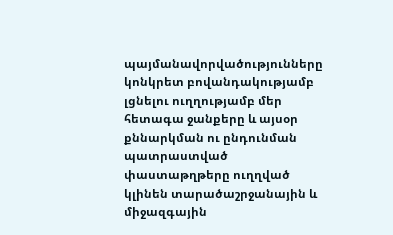պայմանավորվածությունները կոնկրետ բովանդակությամբ լցնելու ուղղությամբ մեր հետագա ջանքերը և այսօր քննարկման ու ընդունման պատրաստված փաստաթղթերը ուղղված կլինեն տարածաշրջանային և միջազգային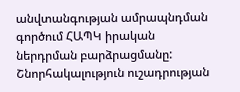անվտանգության ամրապնդման գործում ՀԱՊԿ իրական ներդրման բարձրացմանը: Շնորհակալություն ուշադրության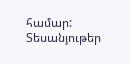համար:
Տեսանյութեր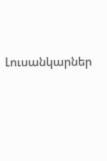Լուսանկարներ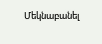Մեկնաբանել